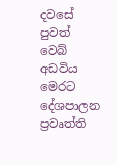දවසේ පුවත් වෙබ් අඩවිය මෙරට දේශපාලන ප්‍රවෘත්ති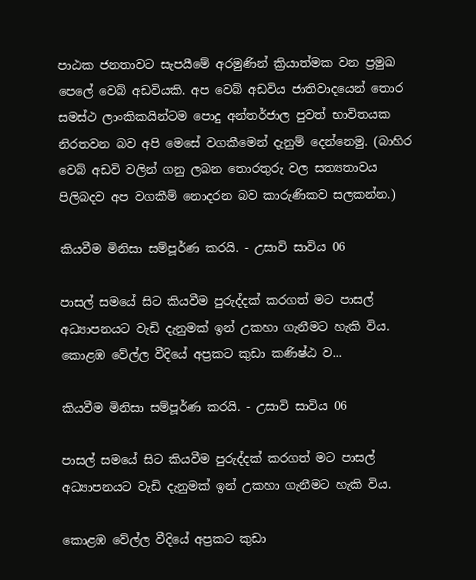පාඨක ජනතාවට සැපයීමේ අරමුණින් ක්‍රියාත්මක වන ප්‍රමුඛ පෙලේ වෙබ් අඩවියකි. අප වෙබ් අඩවිය ජාතිවාදයෙන් තොර සමස්ථ ලාංකිකයින්ටම පොදු අන්තර්ජාල පුවත් භාවිතයක නිරතවන බව අපි මෙසේ වගකීමෙන් දැනුම් දෙන්නෙමු. (බාහිර වෙබ් අඩවි වලින් ගනු ලබන තොරතුරු වල සත්‍යතාවය පිලිබදව අප වගකීම් නොදරන බව කාරුණිකව සලකන්න.)

කියවීම මිනිසා සම්පූර්ණ කරයි. - උසාවි සාවිය 06

පාසල් සමයේ සිට කියවීම පුරුද්දක් කරගත් මට පාසල් අධ්‍යාපනයට වැඩි දැනුමක් ඉන් උකහා ගැනීමට හැකි විය. කොළඹ වේල්ල වීදියේ අප්‍රකට කුඩා කණිෂ්ඨ ව...

කියවීම මිනිසා සම්පූර්ණ කරයි. - උසාවි සාවිය 06

පාසල් සමයේ සිට කියවීම පුරුද්දක් කරගත් මට පාසල් අධ්‍යාපනයට වැඩි දැනුමක් ඉන් උකහා ගැනීමට හැකි විය.

කොළඹ වේල්ල වීදියේ අප්‍රකට කුඩා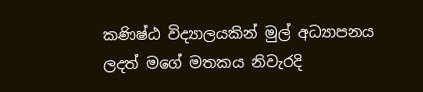කණිෂ්ඨ විද්‍යාලයකින් මුල් අධ්‍යාපනය ලදත් මගේ මතකය නිවැරදි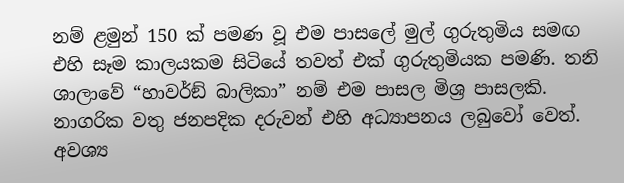නම් ළමුන් 150 ක් පමණ වූ එම පාසලේ මුල් ගුරුතුමිය සමඟ එහි සෑම කාලයකම සිටියේ තවත් එක් ගුරුතුමියක පමණි. තනි ශාලාවේ “හාවර්ඞ් බාලිකා” නම් එම පාසල මිශ්‍ර පාසලකි. නාගරික වතු ජනපදික දරුවන් එහි අධ්‍යාපනය ලබුවෝ වෙත්. අවශ්‍ය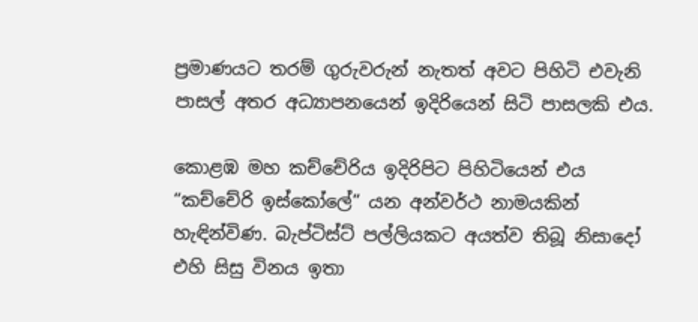ප්‍රමාණයට තරම් ගුරුවරුන් නැතත් අවට පිහිටි එවැනි පාසල් අතර අධ්‍යාපනයෙන් ඉදිරියෙන් සිටි පාසලකි එය.

කොළඹ මහ කච්චේරිය ඉදිරිපිට පිහිටියෙන් එය “කච්චේරි ඉස්කෝලේ” යන අන්වර්ථ නාමයකින් හැඳින්විණ. බැප්ටිස්ට් පල්ලියකට අයත්ව තිබූ නිසාදෝ එහි සිසු විනය ඉතා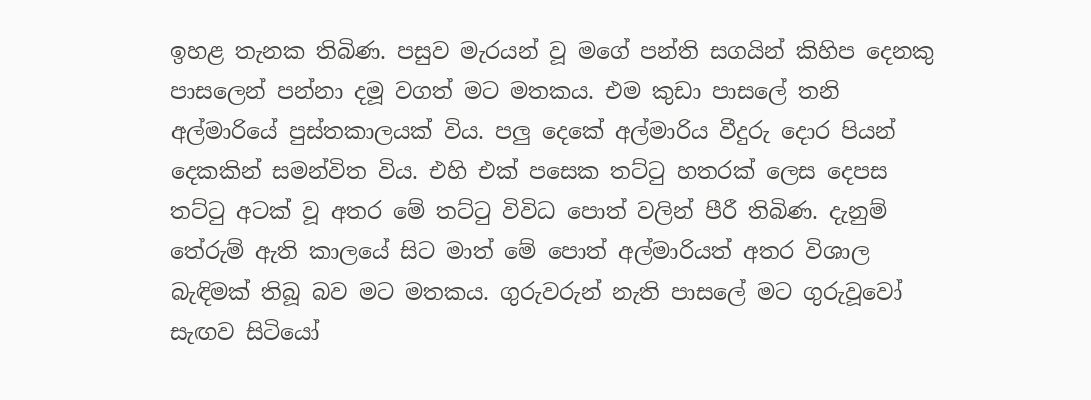ඉහළ තැනක තිබිණ. පසුව මැරයන් වූ මගේ පන්ති සගයින් කිහිප දෙනකු පාසලෙන් පන්නා දමූ වගත් මට මතකය. එම කුඩා පාසලේ තනි අල්මාරියේ පුස්තකාලයක් විය. පලු දෙකේ අල්මාරිය වීදුරු දොර පියන් දෙකකින් සමන්විත විය. එහි එක් පසෙක තට්ටු හතරක් ලෙස දෙපස තට්ටු අටක් වූ අතර මේ තට්ටු විවිධ පොත් වලින් පීරී තිබිණ. දැනුම් තේරුම් ඇති කාලයේ සිට මාත් මේ පොත් අල්මාරියත් අතර විශාල බැඳිමක් තිබූ බව මට මතකය. ගුරුවරුන් නැති පාසලේ මට ගුරුවූවෝ සැඟව සිටියෝ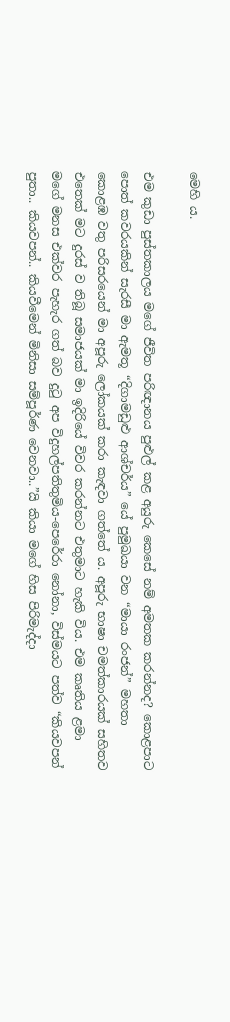මෙහි ය.

එම කුඩා පුස්තකාලය මගේ ජීවිත පරිඥානය පුළුල් කළ අයුරු කෙසේ නම් අමතක කරන්නද? කොළපාට පොත් කවරයකින් සැරසී මා ඇමතූ “දිගාමඩුළු ආශ්චර්ය” යේ පුමුඛයා වන “මායා රංජන්” මහතා කොළඹ වතු පරිසරයෙන් මා අපූරු ලෝකයක් කරා කැඳවා ගත්තේ ය. අපූරු භාෂා චමත්කාරයක් සහිතව එතෙක් මට දුරස් ව තිබූ සමාජයක් මා ඉදිරියේ විවර කරන්නට එතුමාට හැකි විය. එම කෘතිය ළමා මගේ මනස එක්වර පැහැර ගත් බව දුටු අප විදුහල්පතිතුමිය-පෙරේරා නෝනා, විස්මයට පත්ව “කියවපන් පුතා.. කියවපන්.. කියවීමෙන් මිනිසා සම්පූර්ණ වෙනවා..”යි කියා මගේ හිස පිරිමැද්දා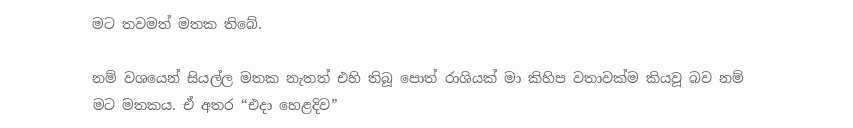මට තවමත් මතක තිබේ.

නම් වශයෙන් සියල්ල මතක නැතත් එහි තිබූ පොත් රාශියක් මා කිහිප වතාවක්ම කියවූ බව නම් මට මතකය. ඒ අතර “එදා හෙළදිව”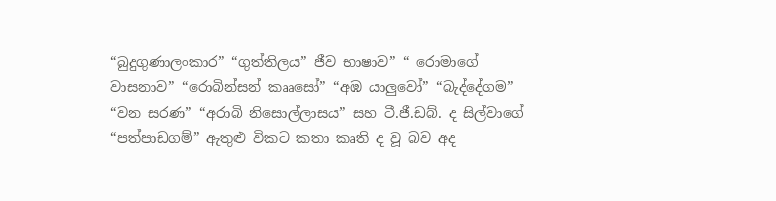“බුදුගුණාලංකාර” “ගුත්තිලය” ජීව භාෂාව” “ රොමාගේ වාසනාව” “රොබින්සන් කෲසෝ” “අඹ යාලුවෝ” “බැද්දේගම” “වන සරණ” “අරාබි නිසොල්ලාසය” සහ ටී.ජී.ඩබ්. ද සිල්වාගේ “පත්පාඩගම්” ඇතුළු විකට කතා කෘති ද වූ බව අද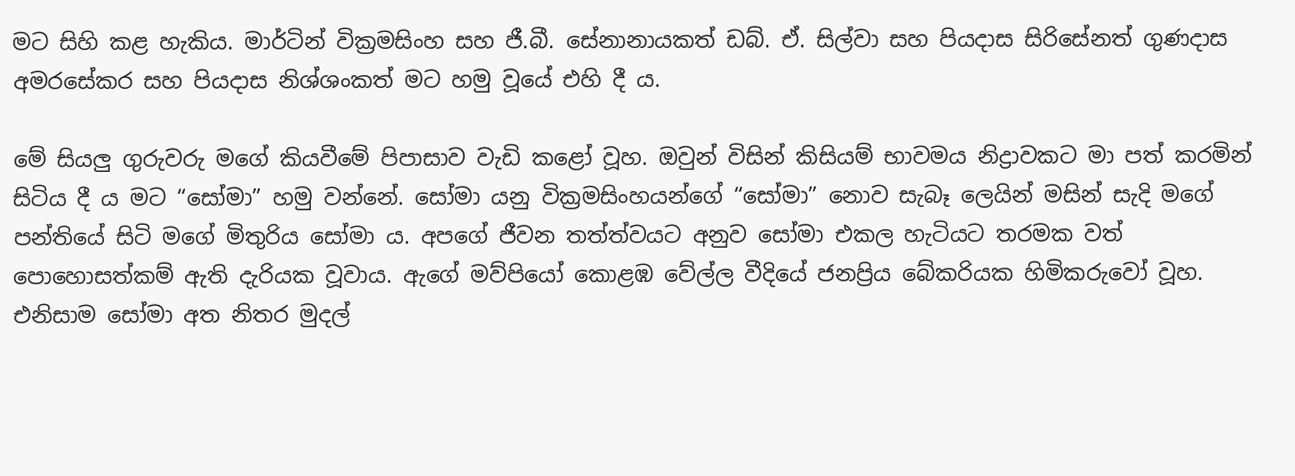මට සිහි කළ හැකිය. මාර්ටින් වික්‍රමසිංහ සහ ජී.බී. සේනානායකත් ඩබ්. ඒ. සිල්වා සහ පියදාස සිරිසේනත් ගුණදාස අමරසේකර සහ පියදාස නිශ්ශංකත් මට හමු වූයේ එහි දී ය.

මේ සියලු ගුරුවරු මගේ කියවීමේ පිපාසාව වැඩි කළෝ වූහ. ඔවුන් විසින් කිසියම් භාවමය නිද්‍රාවකට මා පත් කරමින් සිටිය දී ය මට “සෝමා” හමු වන්නේ. සෝමා යනු වික්‍රමසිංහයන්ගේ “සෝමා” නොව සැබෑ ලෙයින් මසින් සැදි මගේ පන්තියේ සිටි මගේ මිතුරිය සෝමා ය. අපගේ ජීවන තත්ත්වයට අනුව සෝමා එකල හැටියට තරමක වත් පොහොසත්කම් ඇති දැරියක වූවාය. ඇගේ මව්පියෝ කොළඹ වේල්ල වීදියේ ජනප්‍රිය බේකරියක හිමිකරුවෝ වූහ. එනිසාම සෝමා අත නිතර මුදල්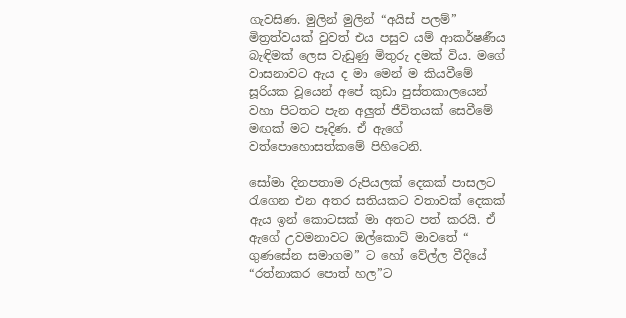ගැවසිණ. මුලින් මුලින් “අයිස් පලම්” මිත්‍රත්වයක් වුවත් එය පසුව යම් ආකර්ෂණීය බැඳිමක් ලෙස වැඩුණු මිතුරු දමක් විය. මගේ වාසනාවට ඇය ද මා මෙන් ම කියවීමේ සූරියක වූයෙන් අපේ කුඩා පුස්තකාලයෙන් වහා පිටතට පැන අලුත් ජීවිතයක් සෙවීමේ මඟක් මට පෑදිණ. ඒ ඇගේ වත්පොහොසත්කමේ පිහිටෙනි.

සෝමා දිනපතාම රුපියලක් දෙකක් පාසලට රැගෙන එන අතර සතියකට වතාවක් දෙකක් ඇය ඉන් කොටසක් මා අතට පත් කරයි. ඒ ඇගේ උවමනාවට ඔල්කොට් මාවතේ “ ගුණසේන සමාගම” ට හෝ වේල්ල වීදියේ “රත්නාකර පොත් හල”ට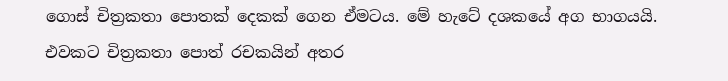ගොස් චිත්‍රකතා පොතක් දෙකක් ගෙන ඒමටය. මේ හැටේ දශකයේ අග භාගයයි. එවකට චිත්‍රකතා පොත් රචකයින් අතර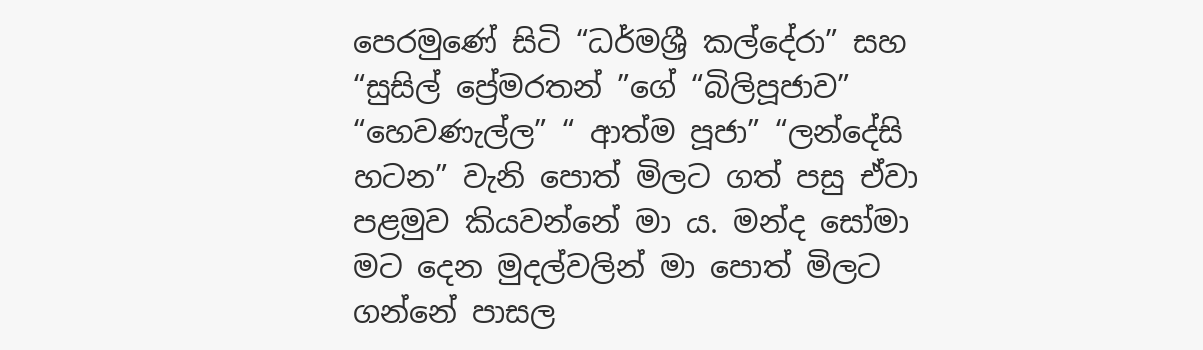පෙරමුණේ සිටි “ධර්මශ්‍රී කල්දේරා” සහ “සුසිල් ප්‍රේමරතන් ”ගේ “බිලිපූජාව” “හෙවණැල්ල” “ ආත්ම පූජා” “ලන්දේසි හටන” වැනි පොත් මිලට ගත් පසු ඒවා පළමුව කියවන්නේ මා ය. මන්ද සෝමා මට දෙන මුදල්වලින් මා පොත් මිලට ගන්නේ පාසල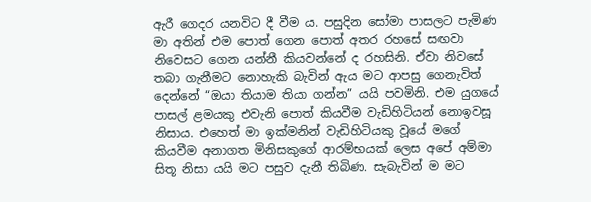ඇරී ගෙදර යනවිට දී වීම ය. පසුදින සෝමා පාසලට පැමිණ මා අතින් එම පොත් ගෙන පොත් අතර රහසේ සඟවා නිවෙසට ගෙන යන්නී කියවන්නේ ද රහසිනි. ඒවා නිවසේ තබා ගැනීමට නොහැකි බැවින් ඇය මට ආපසු ගෙනැවිත් දෙන්නේ “ඔයා තියාම තියා ගන්න” යයි පවමිනි. එම යුගයේ පාසල් ළමයකු එවැනි පොත් කියවීම වැඩිහිටියන් නොඉවසූ නිසාය. එහෙත් මා ඉක්මනින් වැඩිහිටියකු වූයේ මගේ කියවීම අනාගත මිනිසකුගේ ආරම්භයක් ලෙස අපේ අම්මා සිතූ නිසා යයි මට පසුව දැනී තිබිණ. සැබැවින් ම මට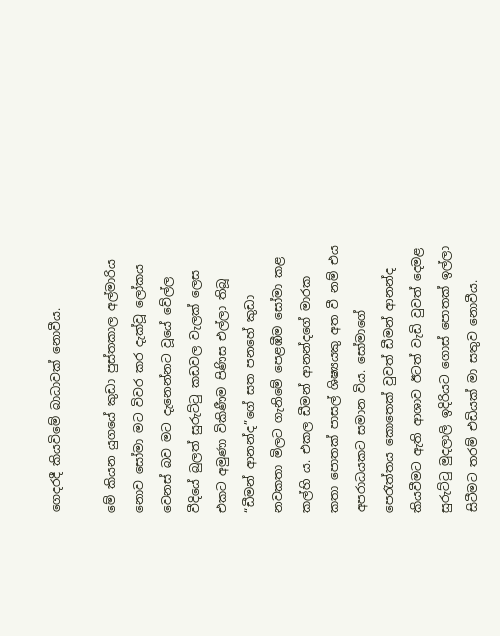ගෙදරදී කියවිමේ බාධාවක් නොවීය.

මේ කියන යුගයේ කුඩා පුස්තකාල අල්මාරිය නොව සෝමා මට විවර කර දැක්වූ ලෝකය වෙනස් බව මට දැනෙන්නට වූයේ වේල්ල වීදියේ බුලත් සුරුට්ටු කඩවල වැලක් ලෙස එකට අමුණා විකිණීම පිණිස එල්ලා තිබූ “ඩීමන් ආනන්ද”ගේ සත පනහේ කුඩා නවකතා මිලට ගැනිමේ පෙළඹීම සෝමා කළ කල්හි ය. එකල ඩීමන් ආනන්දගේ මාරක කතා පොතක් පාසල් ශිෂ්‍යයකු අත වී නම් එය අපරාධයකට සමාන විය. සෝමාගේ පෙරැත්තය කොතෙක් වුවත් ඩීමන් ආනන්ද කියවීමට ඇති ආශාව ඊටත් වැඩි වුවත් දෙමළ සුරුට්ටු මුදලාලි ඉදිරියට ගොස් පොතක් ඉල්ලා සිටීමට තරම් එඩියක් මා සතුව නොවීය.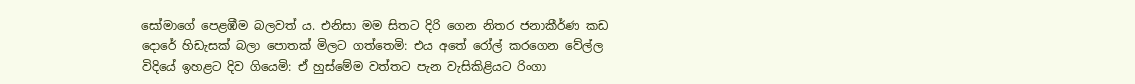සෝමාගේ පෙළඹීම බලවත් ය. එනිසා මම සිතට දිරි ගෙන නිතර ජනාකීර්ණ කඩ දොරේ හිඩැසක් බලා පොතක් මිලට ගත්තෙමි: එය අතේ රෝල් කරගෙන වේල්ල විදියේ ඉහළට දිව ගියෙමි: ඒ හුස්මේම වත්තට පැන වැසිකිළියට රිංගා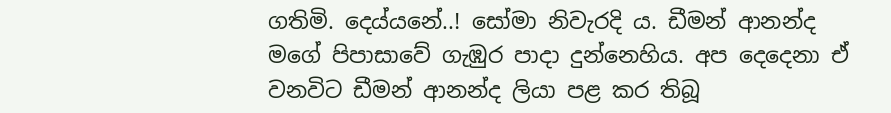ගතිමි. දෙය්යනේ..! සෝමා නිවැරදි ය. ඩීමන් ආනන්ද මගේ පිපාසාවේ ගැඹුර පාදා දුන්නෙහිය. අප දෙදෙනා ඒ වනවිට ඩීමන් ආනන්ද ලියා පළ කර තිබූ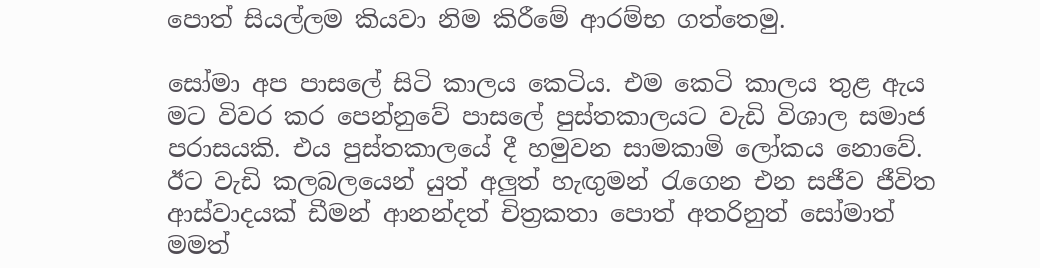පොත් සියල්ලම කියවා නිම කිරීමේ ආරම්භ ගත්තෙමු.

සෝමා අප පාසලේ සිටි කාලය කෙටිය. එම කෙටි කාලය තුළ ඇය මට විවර කර පෙන්නුවේ පාසලේ පුස්තකාලයට වැඩි විශාල සමාජ පරාසයකි. එය පුස්තකාලයේ දී හමුවන සාමකාමි ලෝකය නොවේ. ඊට වැඩි කලබලයෙන් යුත් අලුත් හැඟුමන් රැගෙන එන සජීව ජීවිත ආස්වාදයක් ඩීමන් ආනන්දත් චිත්‍රකතා පොත් අතරිනුත් සෝමාත් මමත්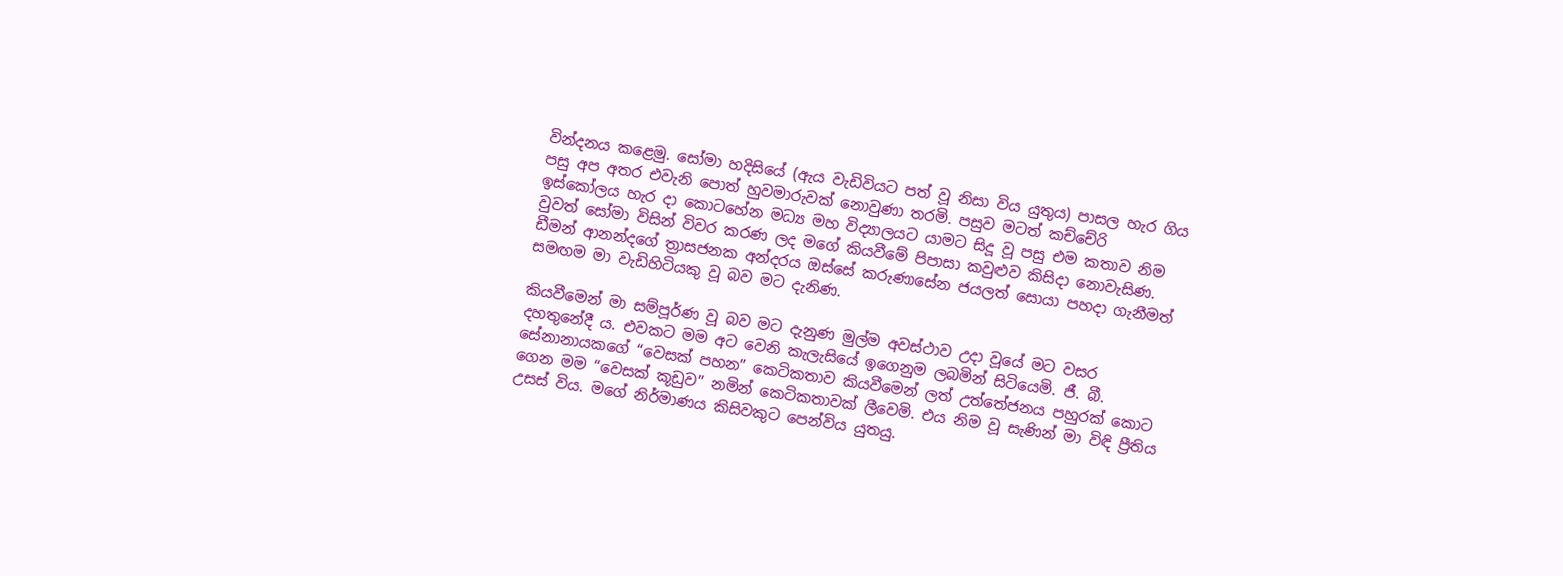වින්දනය කළෙමු. සෝමා හදිසියේ (ඇය වැඩිවියට පත් වූ නිසා විය යුතුය) පාසල හැර ගිය පසු අප අතර එවැනි පොත් හුවමාරුවක් නොවුණා තරමි. පසුව මටත් කච්චේරි ඉස්කෝලය හැර දා කොටහේන මධ්‍ය මහ විද්‍යාලයට යාමට සිදූ වූ පසු එම කතාව නිම වුවත් සෝමා විසින් විවර කරණ ලද මගේ කියවීමේ පිපාසා කවුළුව කිසිදා නොවැසිණ. ඩීමන් ආනන්දගේ ත්‍රාසජනක අන්දරය ඔස්සේ කරුණාසේන ජයලත් සොයා පහදා ගැනීමත් සමඟම මා වැඩිහිටියකු වූ බව මට දැනිණ.

කියවීමෙන් මා සම්පූර්ණ වූ බව මට දැනුණ මුල්ම අවස්ථාව උදා වූයේ මට වසර දහතුනේදී ය. එවකට මම අට වෙනි කැලැසියේ ඉගෙනුම ලබමින් සිටියෙමි. ජී. බී. සේනානායකගේ “වෙසක් පහන” කෙටිකතාව කියවීමෙන් ලත් උත්තේජනය පහුරක් කොට ගෙන මම “වෙසක් කූඩුව” නමින් කෙටිකතාවක් ලීවෙමි. එය නිම වූ සැණින් මා විඳි ප්‍රීතිය උසස් විය. මගේ නිර්මාණය කිසිවකුට පෙන්විය යුතයු.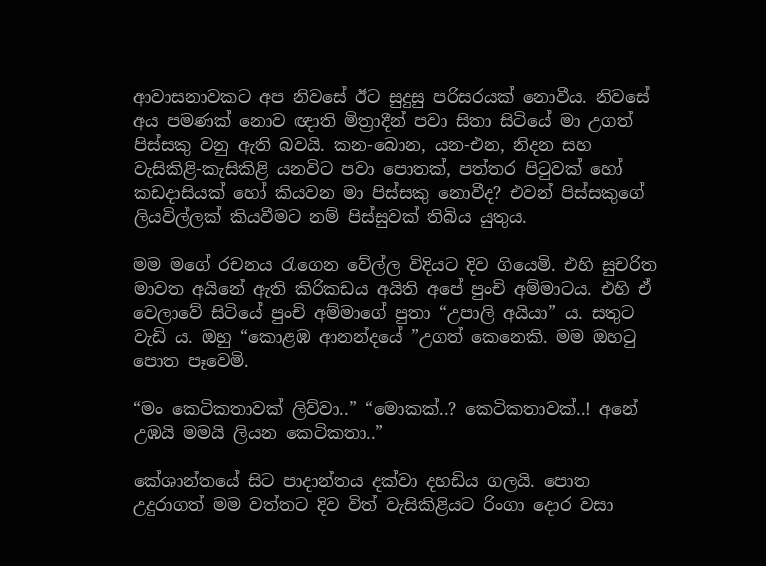ආවාසනාවකට අප නිවසේ ඊට සුදුසු පරිසරයක් නොවීය. නිවසේ අය පමණක් නොව ඥාති මිත්‍රාදීන් පවා සිතා සිටියේ මා උගත් පිස්සකු වනු ඇති බවයි. කන-බොන, යන-එන, නිදන සහ වැසිකිළි-කැසිකිළි යනවිට පවා පොතක්, පත්තර පිටුවක් හෝ කඩදාසියක් හෝ කියවන මා පිස්සකු නොවීද? එවන් පිස්සකුගේ ලියවිල්ලක් කියවීමට නම් පිස්සුවක් තිබිය යුතුය.

මම මගේ රචනය රැගෙන වේල්ල විදියට දිව ගියෙමි. එහි සුචරිත මාවත අයිනේ ඇති කිරිකඩය අයිති අපේ පුංචි අම්මාටය. එහි ඒ වෙලාවේ සිටියේ පුංචි අම්මාගේ පුතා “උපාලි අයියා” ය. සතුට වැඩි ය. ඔහු “කොළඹ ආනන්දයේ ”උගත් කෙනෙකි. මම ඔහටු පොත පෑවෙමි.

“මං කෙටිකතාවක් ලිව්වා..” “මොකක්..? කෙටිකතාවක්..! අනේ උඹයි මමයි ලියන කෙටිකතා..”

කේශාන්තයේ සිට පාදාන්තය දක්වා දහඩිය ගලයි. පොත උදුරාගත් මම වත්තට දිව විත් වැසිකිළියට රිංගා දොර වසා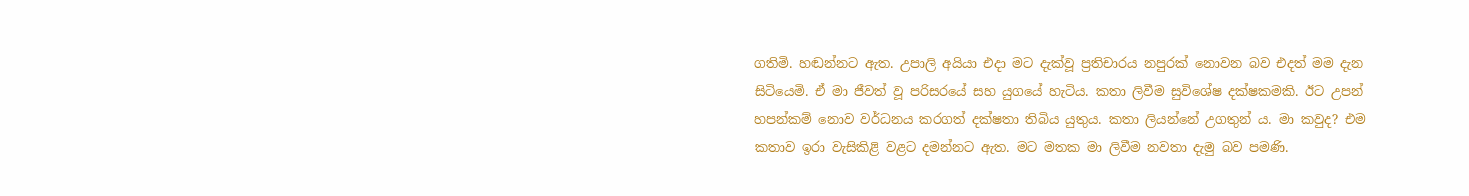ගතිමි. හඬන්නට ඇත. උපාලි අයියා එදා මට දැක්වූ ප්‍රතිචාරය නපුරක් නොවන බව එදත් මම දැන සිටියෙමි. ඒ මා ජීවත් වූ පරිසරයේ සහ යුගයේ හැටිය. කතා ලිවීම සුවිශේෂ දක්ෂකමකි. ඊට උපන් හපන්කම් නොව වර්ධනය කරගත් දක්ෂතා තිබිය යුතුය. කතා ලියන්නේ උගතුන් ය. මා කවුද? එම කතාව ඉරා වැසිකිළි වළට දමන්නට ඇත. මට මතක මා ලිවීම නවතා දැමු බව පමණි.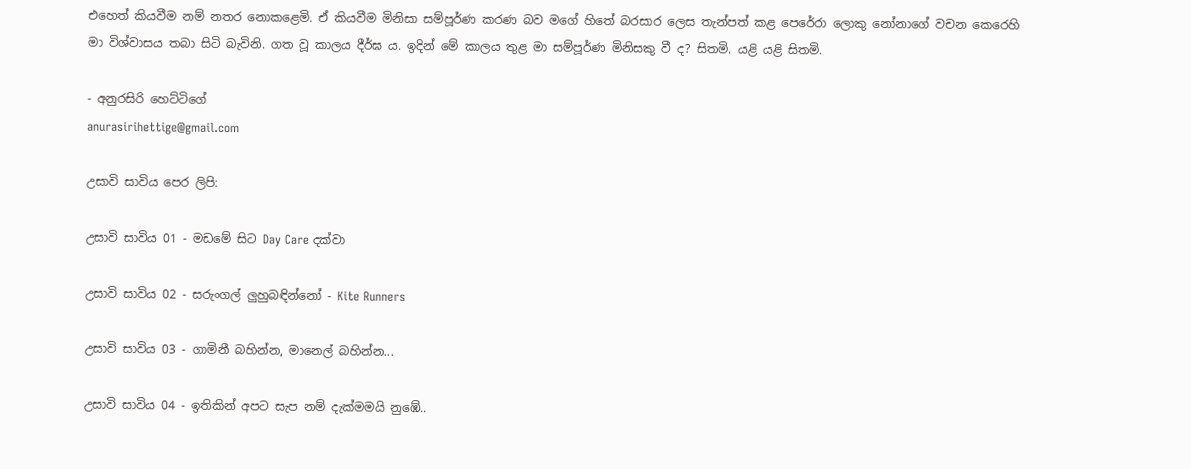එහෙත් කියවීම නම් නතර නොකළෙමි. ඒ කියවීම මිනිසා සම්පූර්ණ කරණ බව මගේ හිතේ බරසාර ලෙස තැන්පත් කළ පෙරේරා ලොකු නෝනාගේ වචන කෙරෙහි මා විශ්වාසය තබා සිටි බැවිනි. ගත වූ කාලය දීර්ඝ ය. ඉදින් මේ කාලය තුළ මා සම්පූර්ණ මිනිසකු වී ද? සිතමි. යළි යළි සිතමි.

- අනුරසිරි හෙට්ටිගේ
anurasirihettige@gmail.com

උසාවි සාවිය පෙර ලිපි:

උසාවි සාවිය 01 - මඩමේ සිට Day Care දක්වා

උසාවි සාවිය 02 - සරුංගල් ලුහුබඳින්නෝ - Kite Runners

උසාවි සාවිය 03 - ගාමිනී බහින්න, මානෙල් බහින්න...

උසාවි සාවිය 04 - ඉතිකින් අපට සැප නම් දැක්මමයි නුඹේ..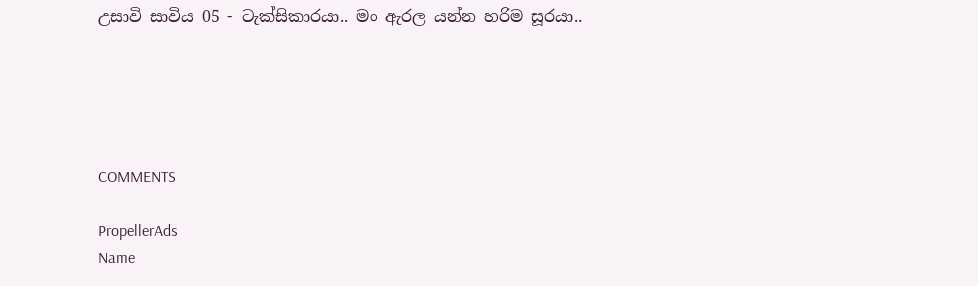උසාවි සාවිය 05 - ටැක්සිකාරයා.. මං ඇරල යන්න හරිම සූරයා..





COMMENTS

PropellerAds
Name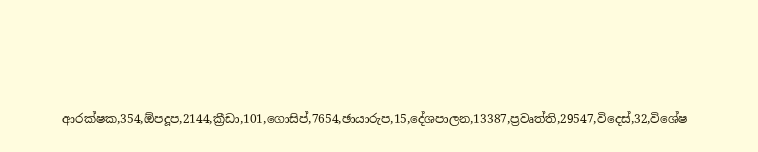ආරක්ෂක,354,ඕපදූප,2144,ක්‍රීඩා,101,ගොසිප්,7654,ඡායාරුප,15,දේශපාලන,13387,ප්‍රවෘත්ති,29547,විදෙස්,32,විශේෂ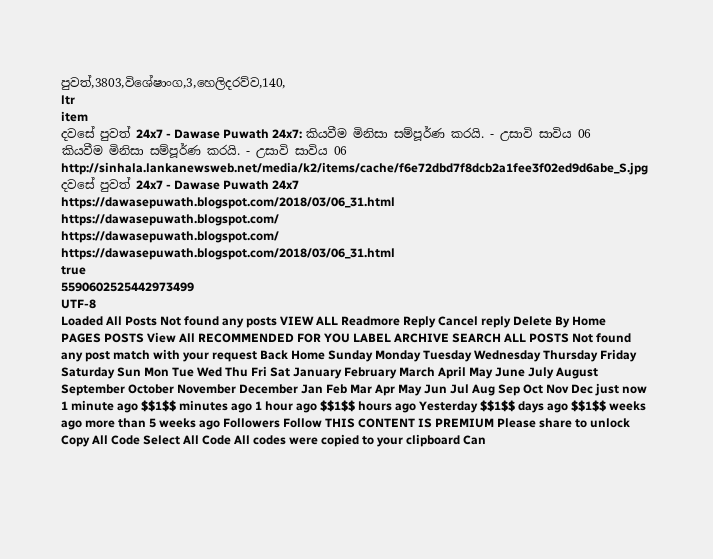පුවත්,3803,විශේෂාංග,3,හෙලිදරව්ව,140,
ltr
item
දවසේ පුවත් 24x7 - Dawase Puwath 24x7: කියවීම මිනිසා සම්පූර්ණ කරයි. - උසාවි සාවිය 06
කියවීම මිනිසා සම්පූර්ණ කරයි. - උසාවි සාවිය 06
http://sinhala.lankanewsweb.net/media/k2/items/cache/f6e72dbd7f8dcb2a1fee3f02ed9d6abe_S.jpg
දවසේ පුවත් 24x7 - Dawase Puwath 24x7
https://dawasepuwath.blogspot.com/2018/03/06_31.html
https://dawasepuwath.blogspot.com/
https://dawasepuwath.blogspot.com/
https://dawasepuwath.blogspot.com/2018/03/06_31.html
true
5590602525442973499
UTF-8
Loaded All Posts Not found any posts VIEW ALL Readmore Reply Cancel reply Delete By Home PAGES POSTS View All RECOMMENDED FOR YOU LABEL ARCHIVE SEARCH ALL POSTS Not found any post match with your request Back Home Sunday Monday Tuesday Wednesday Thursday Friday Saturday Sun Mon Tue Wed Thu Fri Sat January February March April May June July August September October November December Jan Feb Mar Apr May Jun Jul Aug Sep Oct Nov Dec just now 1 minute ago $$1$$ minutes ago 1 hour ago $$1$$ hours ago Yesterday $$1$$ days ago $$1$$ weeks ago more than 5 weeks ago Followers Follow THIS CONTENT IS PREMIUM Please share to unlock Copy All Code Select All Code All codes were copied to your clipboard Can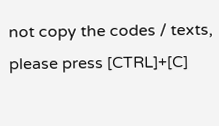not copy the codes / texts, please press [CTRL]+[C]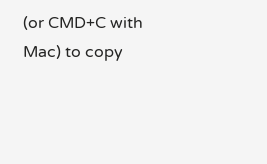(or CMD+C with Mac) to copy